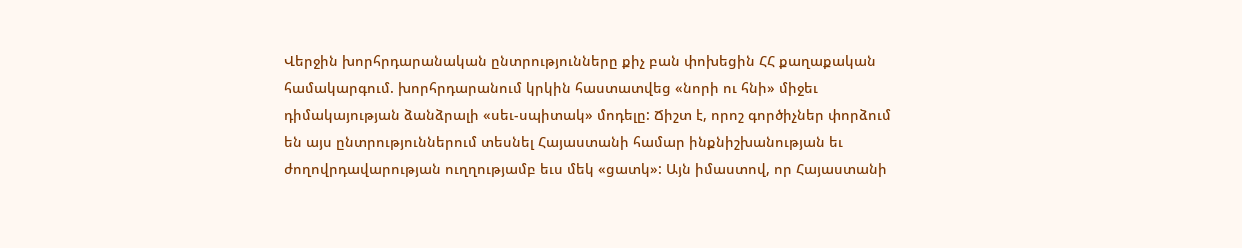Վերջին խորհրդարանական ընտրությունները քիչ բան փոխեցին ՀՀ քաղաքական համակարգում. խորհրդարանում կրկին հաստատվեց «նորի ու հնի» միջեւ դիմակայության ձանձրալի «սեւ-սպիտակ» մոդելը: Ճիշտ է, որոշ գործիչներ փորձում են այս ընտրություններում տեսնել Հայաստանի համար ինքնիշխանության եւ ժողովրդավարության ուղղությամբ եւս մեկ «ցատկ»: Այն իմաստով, որ Հայաստանի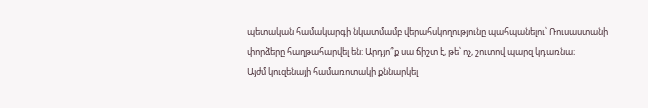պետական համակարգի նկատմամբ վերահսկողությունը պահպանելու՝ Ռուսաստանի փորձերը հաղթահարվել են: Արդյո՞ք սա ճիշտ է, թե՝ ոչ, շուտով պարզ կդառնա։
Այժմ կուզենայի համառոտակի քննարկել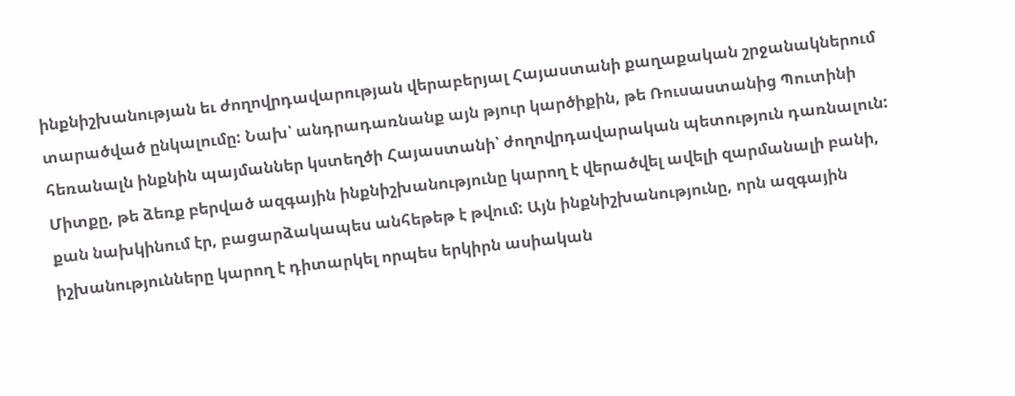ինքնիշխանության եւ ժողովրդավարության վերաբերյալ Հայաստանի քաղաքական շրջանակներում տարածված ընկալումը: Նախ՝ անդրադառնանք այն թյուր կարծիքին, թե Ռուսաստանից Պուտինի հեռանալն ինքնին պայմաններ կստեղծի Հայաստանի՝ ժողովրդավարական պետություն դառնալուն: Միտքը, թե ձեռք բերված ազգային ինքնիշխանությունը կարող է վերածվել ավելի զարմանալի բանի, քան նախկինում էր, բացարձակապես անհեթեթ է թվում: Այն ինքնիշխանությունը, որն ազգային իշխանությունները կարող է դիտարկել որպես երկիրն ասիական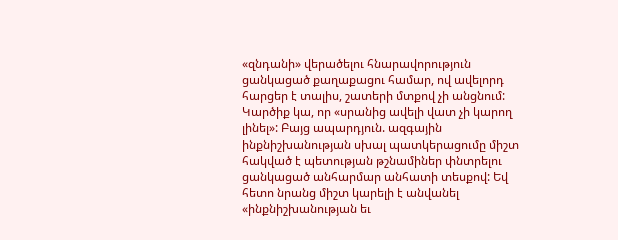«զնդանի» վերածելու հնարավորություն ցանկացած քաղաքացու համար, ով ավելորդ հարցեր է տալիս, շատերի մտքով չի անցնում:
Կարծիք կա, որ «սրանից ավելի վատ չի կարող լինել»: Բայց ապարդյուն. ազգային ինքնիշխանության սխալ պատկերացումը միշտ հակված է պետության թշնամիներ փնտրելու ցանկացած անհարմար անհատի տեսքով: Եվ հետո նրանց միշտ կարելի է անվանել «ինքնիշխանության եւ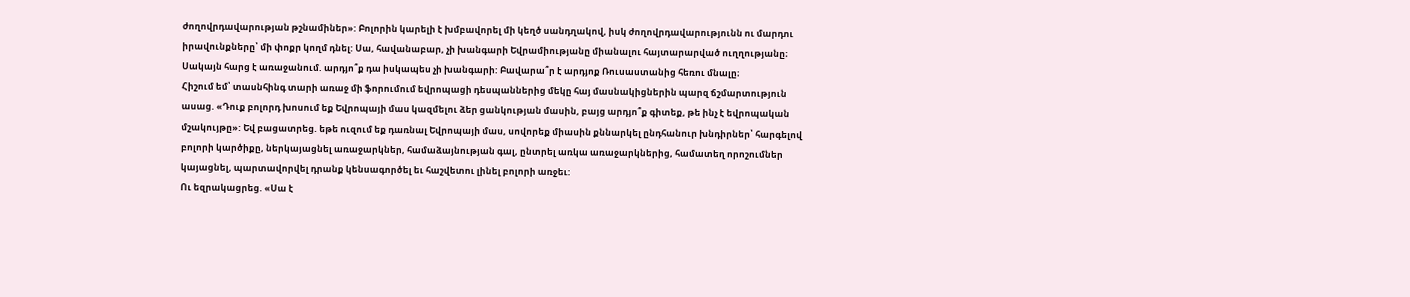ժողովրդավարության թշնամիներ»: Բոլորին կարելի է խմբավորել մի կեղծ սանդղակով, իսկ ժողովրդավարությունն ու մարդու իրավունքները՝ մի փոքր կողմ դնել: Սա, հավանաբար, չի խանգարի Եվրամիությանը միանալու հայտարարված ուղղությանը։ Սակայն հարց է առաջանում. արդյո՞ք դա իսկապես չի խանգարի: Բավարա՞ր է արդյոք Ռուսաստանից հեռու մնալը։
Հիշում եմ՝ տասնհինգ տարի առաջ մի ֆորումում եվրոպացի դեսպաններից մեկը հայ մասնակիցներին պարզ ճշմարտություն ասաց. «Դուք բոլորդ խոսում եք Եվրոպայի մաս կազմելու ձեր ցանկության մասին, բայց արդյո՞ք գիտեք, թե ինչ է եվրոպական մշակույթը»: Եվ բացատրեց. եթե ուզում եք դառնալ Եվրոպայի մաս, սովորեք միասին քննարկել ընդհանուր խնդիրներ՝ հարգելով բոլորի կարծիքը, ներկայացնել առաջարկներ, համաձայնության գալ, ընտրել առկա առաջարկներից, համատեղ որոշումներ կայացնել, պարտավորվել դրանք կենսագործել եւ հաշվետու լինել բոլորի առջեւ:
Ու եզրակացրեց. «Սա է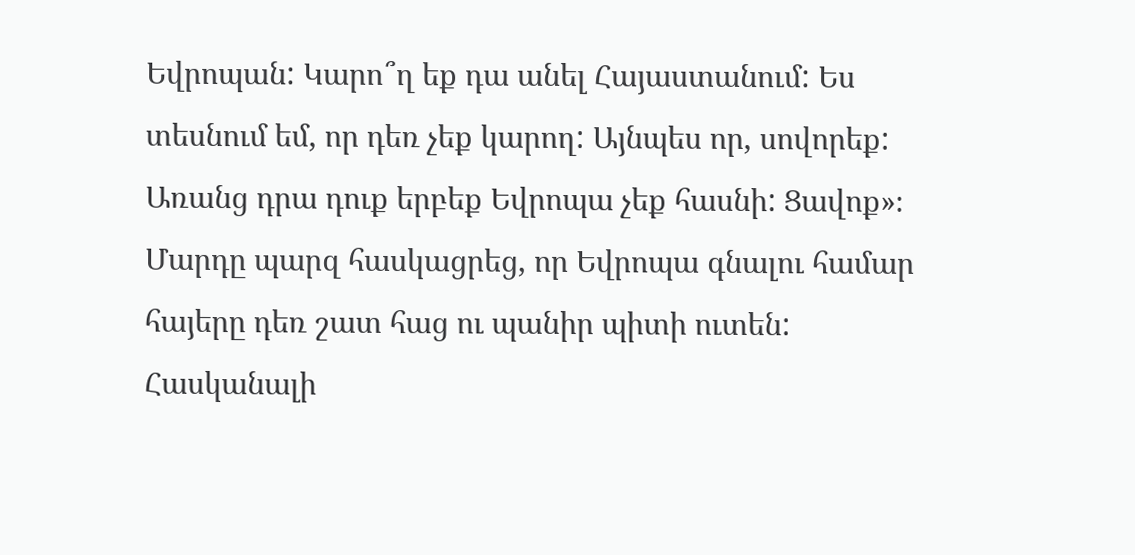Եվրոպան: Կարո՞ղ եք դա անել Հայաստանում: Ես տեսնում եմ, որ դեռ չեք կարող: Այնպես որ, սովորեք: Առանց դրա դուք երբեք Եվրոպա չեք հասնի: Ցավոք»։ Մարդը պարզ հասկացրեց, որ Եվրոպա գնալու համար հայերը դեռ շատ հաց ու պանիր պիտի ուտեն:
Հասկանալի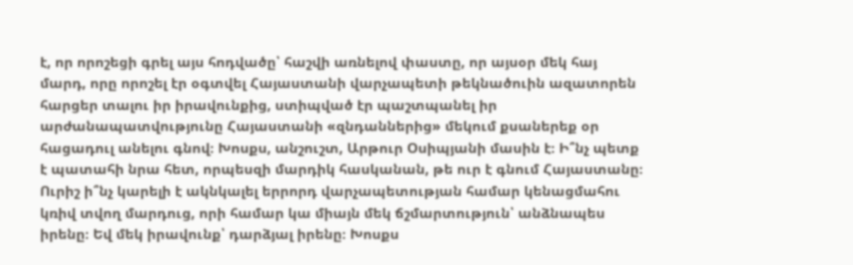է, որ որոշեցի գրել այս հոդվածը՝ հաշվի առնելով փաստը, որ այսօր մեկ հայ մարդ, որը որոշել էր օգտվել Հայաստանի վարչապետի թեկնածուին ազատորեն հարցեր տալու իր իրավունքից, ստիպված էր պաշտպանել իր արժանապատվությունը Հայաստանի «զնդաններից» մեկում քսաներեք օր հացադուլ անելու գնով։ Խոսքս, անշուշտ, Արթուր Օսիպյանի մասին է։ Ի՞նչ պետք է պատահի նրա հետ, որպեսզի մարդիկ հասկանան, թե ուր է գնում Հայաստանը։
Ուրիշ ի՞նչ կարելի է ակնկալել երրորդ վարչապետության համար կենացմահու կռիվ տվող մարդուց, որի համար կա միայն մեկ ճշմարտություն՝ անձնապես իրենը։ Եվ մեկ իրավունք՝ դարձյալ իրենը։ Խոսքս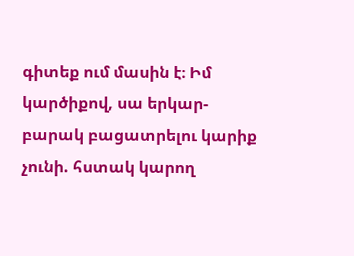գիտեք ում մասին է։ Իմ կարծիքով, սա երկար-բարակ բացատրելու կարիք չունի. հստակ կարող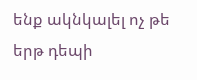ենք ակնկալել ոչ թե երթ դեպի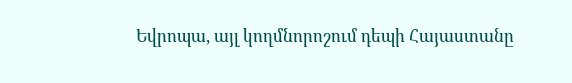Եվրոպա, այլ կողմնորոշում դեպի Հայաստանը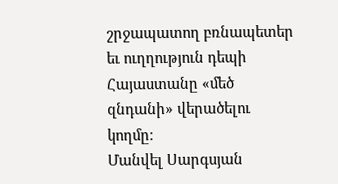շրջապատող բռնապետեր եւ ուղղություն դեպի Հայաստանը «մեծ զնդանի» վերածելու կողմը։
Մանվել Սարգսյան